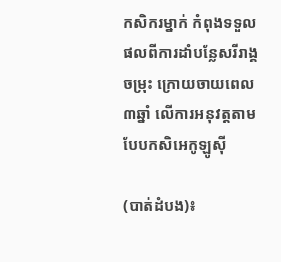កសិករម្នាក់ កំពុងទទួលផលពីការដាំបន្លែសរីរាង្គចម្រុះ ក្រោយចាយពេល ៣ឆ្នាំ លើការអនុវត្តតាមបែបកសិអេកូឡូស៊ី

(បាត់ដំបង)៖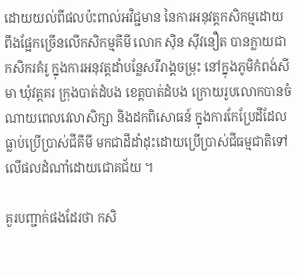ដោយយល់ពីផលប៉ះពាល់អវិជ្ជមាន នៃការអនុវត្តកសិកម្មដោយពឹងផ្អែកច្រើនលើកសិកម្មគីមី លោក ស៊ិន ស៊ីវនឿត បានក្លាយជាកសិករគំរូ ក្នុងការអនុវត្តដាំបន្លែសរីរាង្គចម្រុះ នៅក្នុងភូមិកំពង់សីមា ឃុំវត្តគរ ក្រុងបាត់ដំបង ខេត្តបាត់ដំបង ក្រោយរូបលោកបានចំណាយពេលវេលាសិក្សា និងដកពិសោធន៍ ក្នុងការកែប្រែដីដែលធ្លាប់ប្រើប្រាស់ជីគីមី មកជាដីដាំដុះដោយប្រើប្រាស់ជីធម្មជាតិទៅលើផលដំណាំដោយជោគជ័យ ។

គួរបញ្ជាក់ផងដែរថា កសិ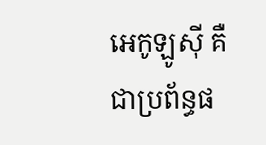អេកូឡូស៊ី គឺជាប្រព័ន្ធផ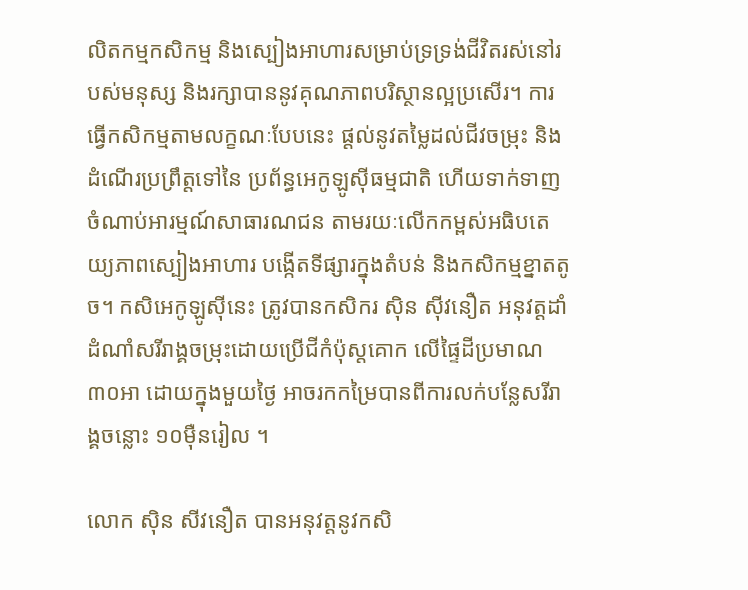លិតកម្មកសិកម្ម និងស្បៀងអាហារសម្រាប់ទ្រទ្រង់ជីវិតរស់នៅរបស់មនុស្ស និងរក្សាបាននូវគុណភាពបរិស្ថានល្អប្រសើរ។ ការធ្វើកសិកម្មតាមលក្ខណៈបែបនេះ ផ្តល់នូវតម្លៃដល់ជីវចម្រុះ និងដំណើរប្រព្រឹត្តទៅនៃ ប្រព័ន្ធអេកូឡូស៊ីធម្មជាតិ ហើយទាក់ទាញចំណាប់អារម្មណ៍សាធារណជន តាមរយៈលើកកម្ពស់អធិបតេយ្យភាពស្បៀងអាហារ បង្កើតទីផ្សារក្នុងតំបន់ និងកសិកម្មខ្នាតតូច។ កសិអេកូឡូស៊ីនេះ ត្រូវបានកសិករ ស៊ិន ស៊ីវនឿត អនុវត្តដាំដំណាំសរីរាង្គចម្រុះដោយប្រើជីកំប៉ុស្តគោក លើផ្ទៃដីប្រមាណ៣០អា ដោយក្នុងមួយថ្ងៃ អាចរកកម្រៃបានពីការលក់បន្លែសរីរាង្គចន្លោះ ១០ម៉ឺនរៀល ។

លោក ស៊ិន សីវនឿត បានអនុវត្តនូវកសិ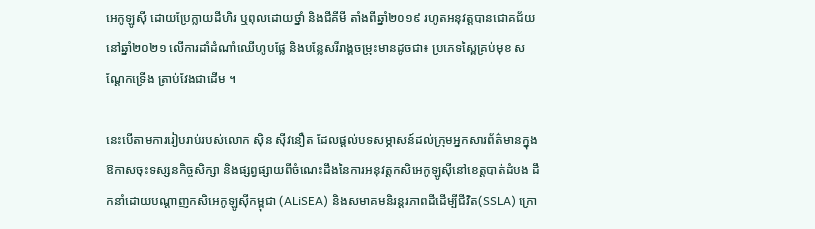អេកូឡូស៊ី ដោយប្រែក្លាយដីហិរ ឬពុលដោយថ្នាំ និងជីគីមី តាំងពីឆ្នាំ២០១៩ រហូតអនុវត្តបានជោគជ័យនៅឆ្នាំ២០២១ លើការដាំដំណាំឈើហូបផ្លែ និងបន្លែសរីរាង្គចម្រុះមានដូចជា៖ ប្រភេទស្ពៃគ្រប់មុខ សណ្ដែកទ្រើង ត្រាប់វែងជាដើម ។

នេះបើតាមការរៀបរាប់របស់លោក ស៊ិន ស៊ីវនឿត ដែលផ្តល់បទសម្ភាសន៍ដល់ក្រុមអ្នកសារព័ត៌មានក្នុងឱកាសចុះទស្សនកិច្ចសិក្សា និងផ្សព្វផ្សាយពីចំណេះដឹងនៃការអនុវត្តកសិអេកូឡូស៊ីនៅខេត្តបាត់ដំបង ដឹកនាំដោយបណ្តាញកសិអេកូឡូស៊ីកម្ពុជា (ALiSEA) និងសមាគមនិរន្តរភាពដីដើម្បីជីវិត(SSLA) ក្រោ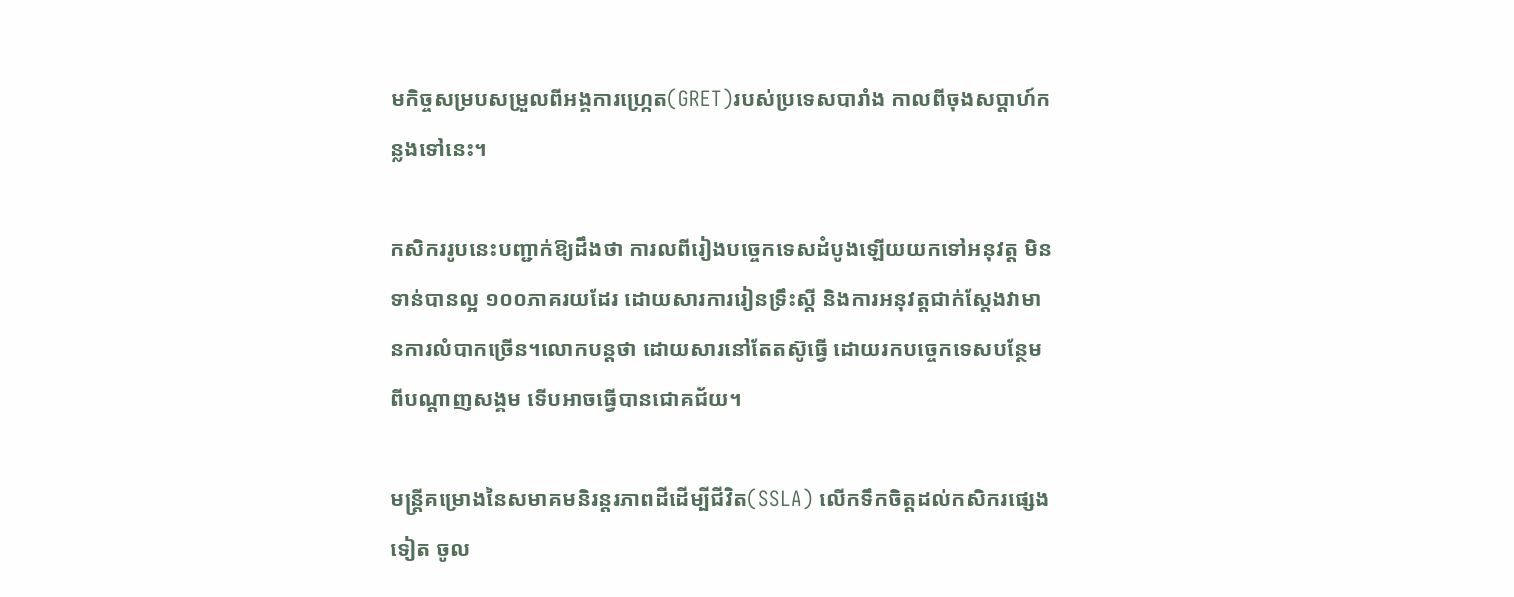មកិច្ចសម្របសម្រួលពីអង្គការហ្រ្កេត(GRET)របស់ប្រទេសបារាំង កាលពីចុងសប្តាហ៍កន្លងទៅនេះ។

កសិកររូបនេះបញ្ជាក់ឱ្យដឹងថា ការលពីរៀងបច្ចេកទេសដំបូងឡើយយកទៅអនុវត្ត មិនទាន់បានល្អ ១០០ភាគរយដែរ ដោយសារការរៀនទ្រឹះស្តី និងការអនុវត្តជាក់ស្តែងវាមានការលំបាកច្រើន។លោកបន្តថា ដោយសារនៅតែតស៊ូធ្វើ ដោយរកបច្ចេកទេសបន្ថែម ពីបណ្តាញសង្គម ទើបអាចធ្វើបានជោគជ័យ។

មន្ត្រីគម្រោងនៃសមាគមនិរន្តរភាពដីដើម្បីជីវិត(SSLA) លើកទឹកចិត្តដល់កសិករផ្សេងទៀត ចូល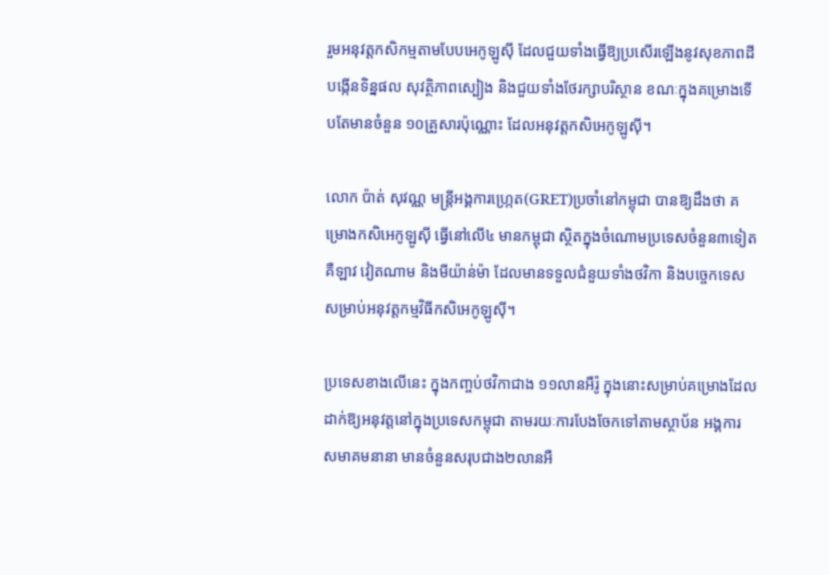រួមអនុវត្តកសិកម្មតាមបែបអេកូឡូស៊ី ដែលជួយទាំងធ្វើឱ្យប្រសើរឡើងនូវសុខភាពដី បង្កើនទិន្នផល សុវត្ថិភាពស្បៀង និងជួយទាំងថែរក្សាបរិស្ថាន ខណៈក្នុងគម្រោងទើបតែមានចំនួន ១០គ្រួសារប៉ុណ្ណោះ ដែលអនុវត្តកសិអេកូឡូស៊ី។

លោក ប៉ាត់ សុវណ្ណ មន្ត្រីអង្គការហ្រ្កេត(GRET)ប្រចាំនៅកម្ពុជា បានឱ្យដឹងថា គម្រោងកសិអេកូឡូស៊ី ធ្វើនៅលើ៤ មានកម្ពុជា ស្ថិតក្នុងចំណោមប្រទេសចំនួន៣ទៀត គឺឡាវ វៀតណាម និងមីយ៉ាន់ម៉ា ដែលមានទទួលជំនួយទាំងថវិកា និងបច្ចេកទេស សម្រាប់អនុវត្តកម្មវិធីកសិអេកូឡូស៊ី។

ប្រទេសខាងលើនេះ ក្នុងកញ្ចប់ថវិកាជាង ១១លានអឺរ៉ូ ក្នុងនោះសម្រាប់គម្រោងដែលដាក់ឱ្យអនុវត្តនៅក្នុងប្រទេសកម្ពុជា តាមរយៈការបែងចែកទៅតាមស្ថាប័ន អង្គការ សមាគមនានា មានចំនួនសរុបជាង២លានអឺ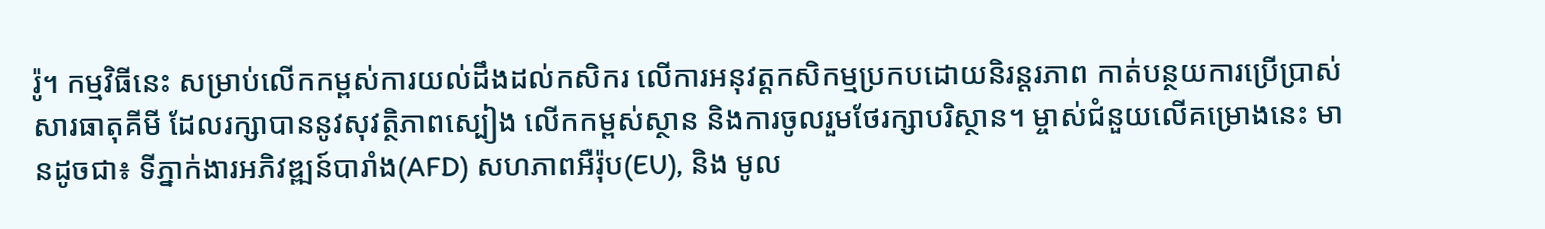រ៉ូ។ កម្មវិធីនេះ សម្រាប់លើកកម្ពស់ការយល់ដឹងដល់កសិករ លើការអនុវត្តកសិកម្មប្រកបដោយនិរន្តរភាព កាត់បន្ថយការប្រើប្រាស់សារធាតុគីមី ដែលរក្សាបាននូវសុវត្ថិភាពស្បៀង លើកកម្ពស់ស្ថាន និងការចូលរួមថែរក្សាបរិស្ថាន។ ម្ចាស់ជំនួយលើគម្រោងនេះ មានដូចជា៖ ទីភ្នាក់ងារអភិវឌ្ឍន៍បារាំង(AFD) សហភាពអឺរ៉ុប(EU), និង មូល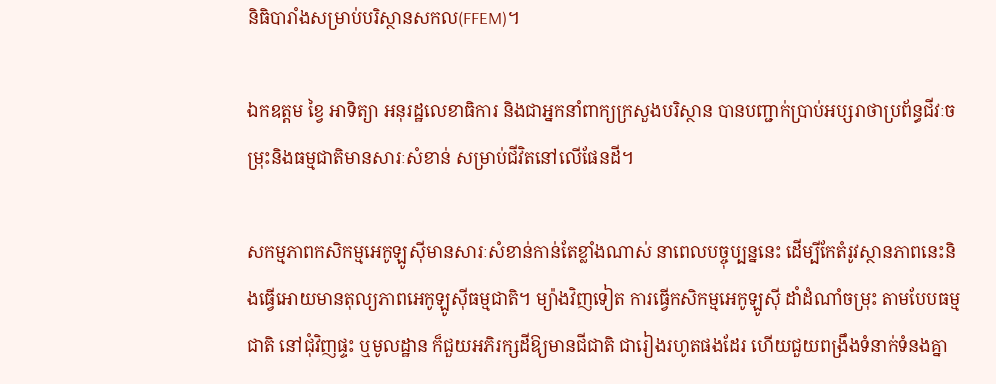និធិបារាំងសម្រាប់បរិស្ថានសកល(FFEM)។

ឯកឧត្តម ខ្វៃ អាទិត្យា អនុរដ្ឋលេខាធិការ និងជាអ្នកនាំពាក្យក្រសួងបរិស្ថាន បានបញ្ជាក់ប្រាប់អប្សរាថាប្រព័ន្ធជីវៈចម្រុះនិងធម្មជាតិមានសារៈសំខាន់ សម្រាប់ជីវិតនៅលើផែនដី។

សកម្មភាពកសិកម្មអេកូឡូស៊ីមានសារៈសំខាន់កាន់តែខ្លាំងណាស់ នាពេលបច្ចុប្បន្ននេះ ដើម្បីកែតំរូវស្ថានភាពនេះនិងធ្វើអោយមានតុល្យភាពអេកូឡូស៊ីធម្មជាតិ។ ម្យ៉ាងវិញទៀត ការធ្វើកសិកម្មអេកូឡូស៊ី ដាំដំណាំចម្រុះ តាមបែបធម្មជាតិ នៅជុំវិញផ្ទះ ឬមូលដ្ឋាន ក៏ជួយអភិរក្សដីឱ្យមានជីជាតិ ជារៀងរហូតផងដែរ ហើយជួយពង្រឹងទំនាក់ទំនងគ្នា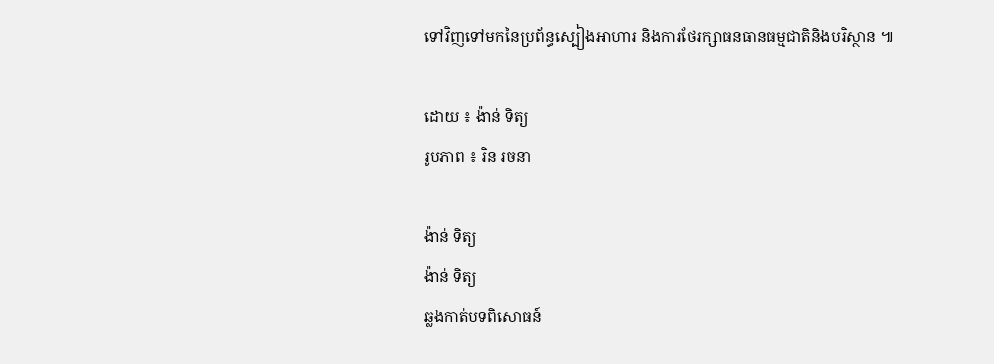ទៅវិញទៅមកនៃប្រព័ន្ធស្បៀងអាហារ និងការថែរក្សាធនធានធម្មជាតិនិងបរិស្ថាន ៕

ដោយ ៖ ង៉ាន់ ទិត្យ
រូបភាព ៖ រិន រចនា

ង៉ាន់ ទិត្យ
ង៉ាន់ ទិត្យ
ឆ្លងកាត់បទពិសោធន៍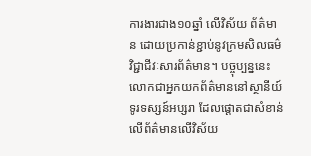ការងារជាង១០ឆ្នាំ លើវិស័យ ព័ត៌មាន ដោយប្រកាន់ខ្ជាប់នូវក្រមសិលធម៌វិជ្ជាជីវៈសារព័ត៌មាន។ បច្ចុប្បន្ននេះ លោកជាអ្នកយកព័ត៌មាននៅស្ថានីយ៍ទូរទស្សន៍អប្សរា ដែលផ្តោតជាសំខាន់លើព័ត៌មានលើវិស័យ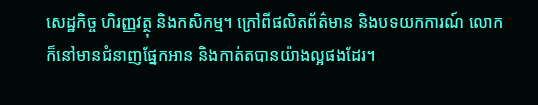សេដ្ឋកិច្ច ហិរញ្ញវត្ថុ និងកសិកម្ម។ ក្រៅពីផលិតព័ត៌មាន និងបទយកការណ៍ លោកក៏នៅមានជំនាញផ្នែកអាន និងកាត់តបានយ៉ាងល្អផងដែរ។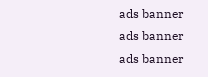ads banner
ads banner
ads banner